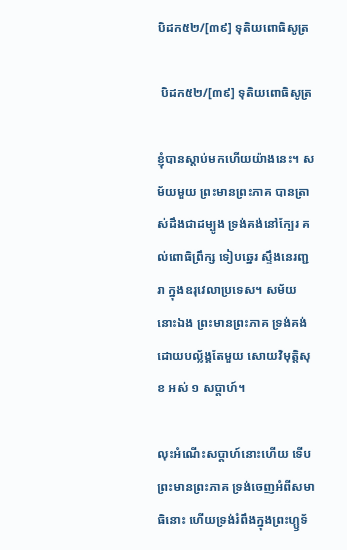បិដក៥២/[៣៩] ទុតិយពោធិសូត្រ

 បិដក៥២/[៣៩] ទុតិយពោធិសូត្រ

ខ្ញុំបានស្តាប់មកហើយយ៉ាងនេះ។ សម័យមួយ ព្រះមានព្រះភាគ បានត្រាស់ដឹងជាដម្បូង ទ្រង់គង់នៅក្បែរ គល់ពោធិព្រឹក្ស ទៀបឆ្នេរ ស្ទឹងនេរញ្ជរា ក្នុងឧរុវេលាប្រទេស។ សម័យនោះឯង ព្រះមានព្រះភាគ ទ្រង់គង់ដោយបល្ល័ង្គតែមួយ សោយវិមុត្តិសុខ អស់ ១ សប្តាហ៍។

លុះអំណើះសប្តាហ៍នោះហើយ ទើបព្រះមានព្រះភាគ ទ្រង់ចេញអំពីសមាធិនោះ ហើយទ្រង់រំពឹងក្នុងព្រះហ្ឫទ័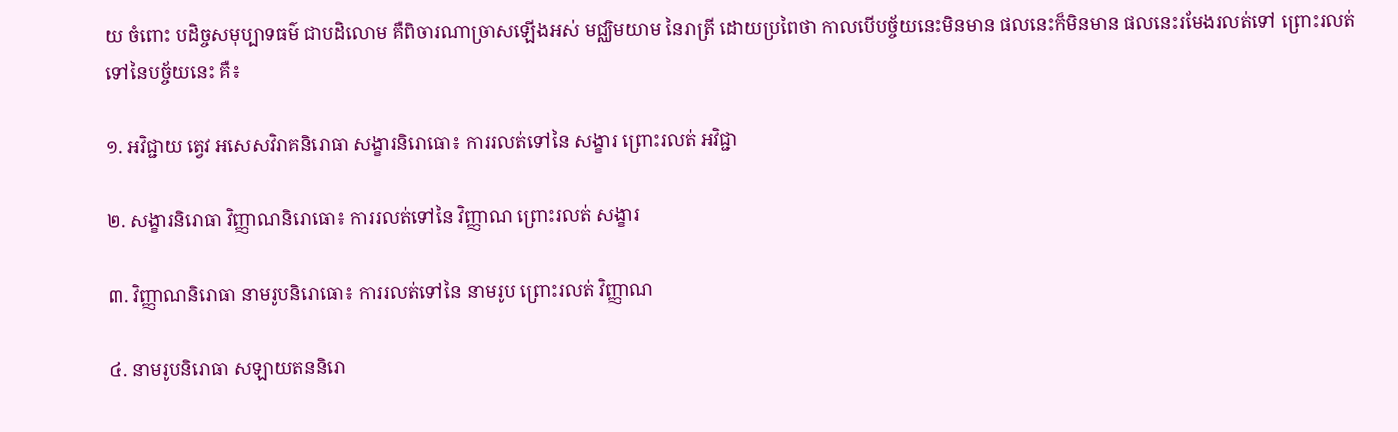យ ចំពោះ បដិច្ចសមុប្បាទធម៌ ជាបដិលោម គឺពិចារណាច្រាសឡើងអស់ មជ្ឈិមយាម នៃរាត្រី ដោយប្រពៃថា កាលបើបច្ច័យនេះមិនមាន ផលនេះក៏មិនមាន ផលនេះរមែងរលត់ទៅ ព្រោះរលត់ទៅនៃបច្ច័យនេះ គឺ៖

១. អវិជ្ជាយ ត្វេវ អសេសវិរាគនិរោធា សង្ខារនិរោធោ៖ ការរលត់ទៅនៃ សង្ខារ ព្រោះរលត់ អវិជ្ជា

២. សង្ខារនិរោធា វិញ្ញាណនិរោធោ៖ ការរលត់ទៅនៃ វិញ្ញាណ ព្រោះរលត់ សង្ខារ

៣. វិញ្ញាណនិរោធា នាមរូបនិរោធោ៖ ការរលត់ទៅនៃ នាមរូប ព្រោះរលត់ វិញ្ញាណ

៤. នាមរូបនិរោធា សឡាយតននិរោ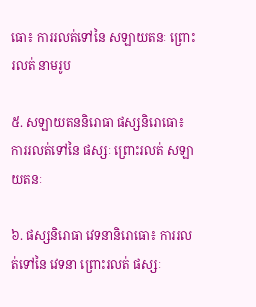ធោ៖ ការរលត់ទៅនៃ សឡាយតនៈ ព្រោះរលត់ នាមរូប

៥. សឡាយតននិរោធា ផស្សនិរោធោ៖ ការរលត់ទៅនៃ ផស្សៈ ព្រោះរលត់ សឡាយតនៈ

៦. ផស្សនិរោធា វេទនានិរោធោ៖ ការរលត់ទៅនៃ វេទនា ព្រោះរលត់ ផស្សៈ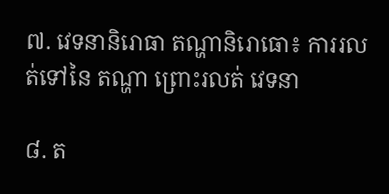៧. វេទនានិរោធា តណ្ហានិរោធោ៖ ការរលត់ទៅនៃ តណ្ហា ព្រោះរលត់ វេទនា

៨. ត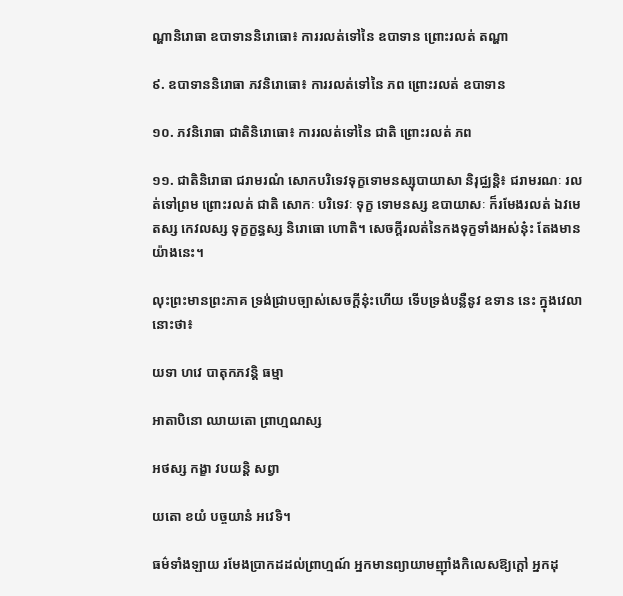ណ្ហានិរោធា ឧបាទាននិរោធោ៖ ការរលត់ទៅនៃ ឧបាទាន ព្រោះរលត់ តណ្ហា

៩. ឧបាទាននិរោធា ភវនិរោធោ៖ ការរលត់ទៅនៃ ភព ព្រោះរលត់ ឧបាទាន

១០. ភវនិរោធា ជាតិនិរោធោ៖ ការរលត់ទៅនៃ ជាតិ ព្រោះរលត់ ភព

១១. ជាតិនិរោធា ជរាមរណំ សោកបរិទេវទុក្ខទោមនស្សុបាយាសា និរុជ្ឈន្តិ៖ ជរាមរណៈ រលត់ទៅព្រម ព្រោះរលត់ ជាតិ សោកៈ បរិទេវៈ ទុក្ខ ទោមនស្ស ឧបាយាសៈ ក៏រមែងរលត់ ឯវមេតស្ស កេវលស្ស ទុក្ខក្ខន្ធស្ស និរោធោ ហោតិ។ សេចក្តីរលត់នៃកងទុក្ខទាំងអស់នុ៎ះ តែងមានយ៉ាងនេះ។

លុះព្រះមានព្រះភាគ ទ្រង់ជ្រាបច្បាស់សេចក្តីនុ៎ះហើយ ទើបទ្រង់បន្លឺនូវ ឧទាន នេះ ក្នុងវេលានោះថា៖

យទា ហវេ បាតុកភវន្តិ ធម្មា

អាតាបិនោ ឈាយតោ ព្រាហ្មណស្ស

អថស្ស កង្ខា វបយន្តិ សព្វា

យតោ ខយំ បច្ចយានំ អវេទិ។

ធម៌ទាំងឡាយ រមែងប្រាកដដល់ព្រាហ្មណ៍ អ្នកមានព្យាយាមញ៉ាំងកិលេសឱ្យក្តៅ អ្នកដុ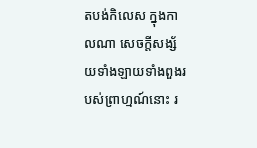តបង់កិលេស ក្នុងកាលណា សេចក្តីសង្ស័យទាំងឡាយទាំងពួងរបស់ព្រាហ្មណ៍នោះ រ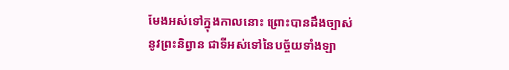មែងអស់ទៅក្នុងកាលនោះ ព្រោះបានដឹងច្បាស់នូវព្រះនិព្វាន ជាទីអស់ទៅនៃបច្ច័យទាំងឡា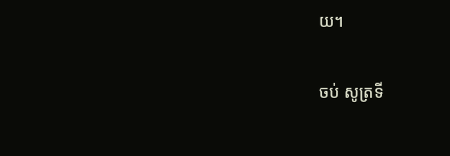យ។

ចប់ សូត្រទី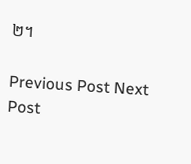២។

Previous Post Next Post